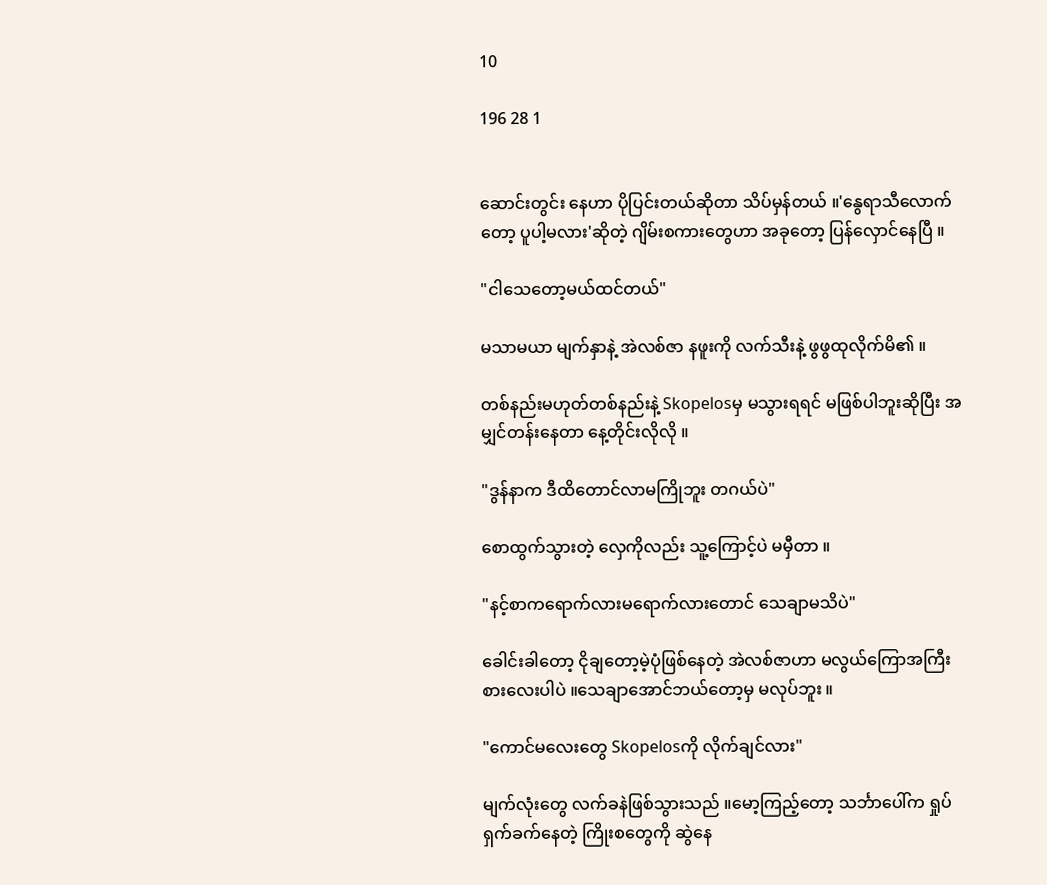10

196 28 1


ဆောင်းတွင်း နေဟာ ပိုပြင်းတယ်ဆိုတာ သိပ်မှန်တယ် ။'နွေရာသီလောက်တော့ ပူပါ့မလား'ဆိုတဲ့ ဂျိမ်းစကားတွေဟာ အခုတော့ ပြန်လှောင်နေပြီ ။

"ငါသေတော့မယ်ထင်တယ်"

မသာမယာ မျက်နှာနဲ့ အဲလစ်ဇာ နဖူးကို လက်သီးနဲ့ ဖွဖွထုလိုက်မိ၏ ။

တစ်နည်းမဟုတ်တစ်နည်းနဲ့ Skopelosမှ မသွားရရင် မဖြစ်ပါဘူးဆိုပြီး အမျှင်တန်းနေတာ နေ့တိုင်းလိုလို ။

"ဒွန်နာက ဒီထိတောင်လာမကြိုဘူး တဂယ်ပဲ"

စောထွက်သွားတဲ့ လှေကိုလည်း သူ့ကြောင့်ပဲ မမှီတာ ။

"နင့်စာကရောက်လားမရောက်လားတောင် သေချာမသိပဲ"

ခေါင်းခါတော့ ငိုချတော့မဲ့ပုံဖြစ်နေတဲ့ အဲလစ်ဇာဟာ မလွယ်ကြောအကြီးစားလေးပါပဲ ။သေချာအောင်ဘယ်တော့မှ မလုပ်ဘူး ။

"ကောင်မလေးတွေ Skopelosကို လိုက်ချင်လား"

မျက်လုံးတွေ လက်ခနဲဖြစ်သွားသည် ။မော့ကြည့်တော့ သင်္ဘာပေါ်က ရှုပ်ရှက်ခက်နေတဲ့ ကြိုးစတွေကို ဆွဲနေ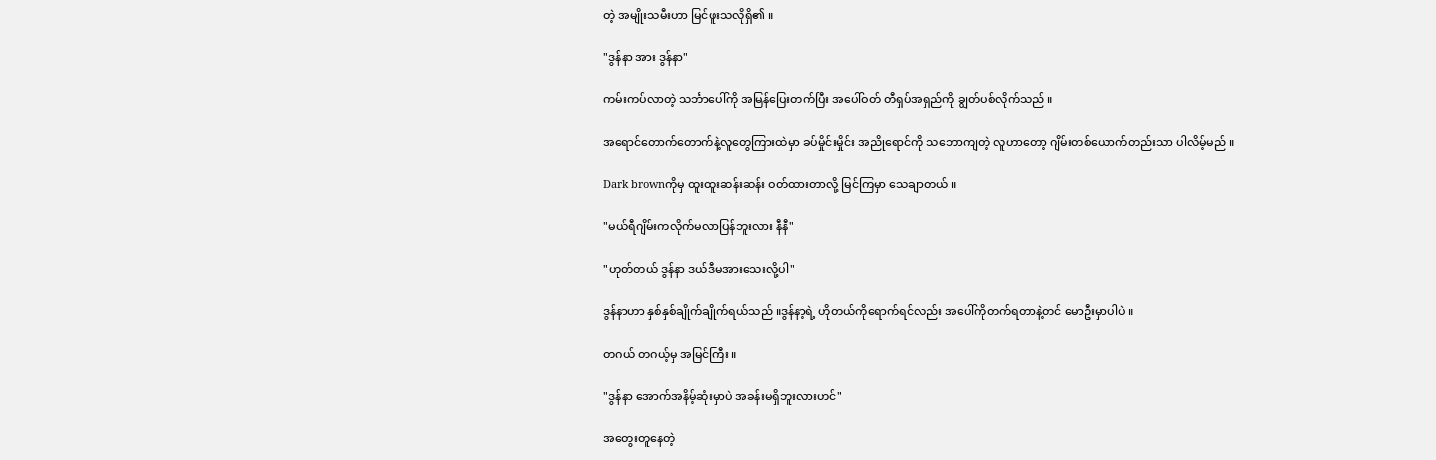တဲ့ အမျိုးသမီးဟာ မြင်ဖူးသလိုရှိ၏ ။

"ဒွန်နာ အား ဒွန်နာ"

ကမ်းကပ်လာတဲ့ သင်္ဘာပေါ်ကို အမြန်‌ပြေးတက်ပြီး အပေါ်ဝတ် တီရှပ်အရှည်ကို ချွတ်ပစ်လိုက်သည် ။

အရောင်တောက်တောက်နဲ့လူတွေကြားထဲမှာ ခပ်မှိုင်းမှိုင်း အညိုရောင်ကို သဘောကျတဲ့ လူဟာတော့ ဂျိမ်းတစ်ယောက်တည်းသာ ပါလိမ့်မည် ။

Dark brownကိုမှ ထူးထူးဆန်းဆန်း ဝတ်ထားတာလို့ မြင်ကြမှာ သေချာတယ် ။

"မယ်ရီဂျိမ်းကလိုက်မလာပြန်ဘူးလား နီနီ"

"ဟုတ်တယ် ဒွန်နာ ဒယ်ဒီမအားသေးလို့ပါ"

ဒွန်နာဟာ နှစ်နှစ်ချိုက်ချိုက်ရယ်သည် ။ဒွန်နာ့ရဲ့ ဟိုတယ်ကိုရောက်ရင်လည်း အပေါ်ကိုတက်ရတာနဲ့တင် မောဦးမှာပါပဲ ။

တဂယ် တဂယ့်မှ အမြင်ကြီး ။

"ဒွန်နာ အောက်အနိမ့်ဆုံးမှာပဲ အခန်းမရှိဘူးလားဟင်"

အတွေးတူနေတဲ့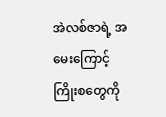အဲလစ်ဇာရဲ့ အမေးကြောင့် ကြိုးစတွေကို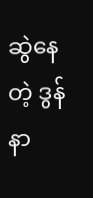ဆွဲနေတဲ့ ဒွန်နာ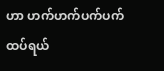ဟာ ဟက်ဟက်ပက်ပက် ထပ်ရယ်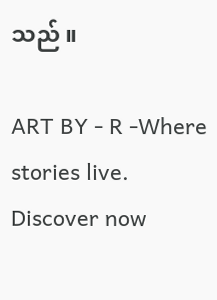သည် ။

ART BY - R -Where stories live. Discover now